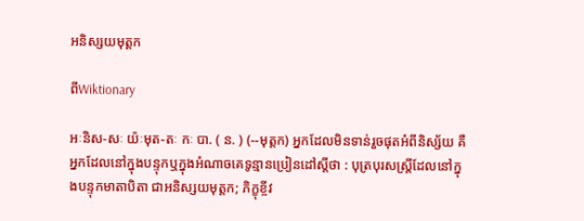អនិស្សយមុត្តក

ពីWiktionary

អៈនិស-សៈ យ៉ៈមុត-តៈ កៈ បា. ( ន. ) (--មុត្តក) អ្នកដែលមិនទាន់រួចផុតអំពីនិស្ស័យ គឺអ្នកដែលនៅក្នុងបន្ទុកឬក្នុងអំណាចគេទូន្មានប្រៀនដៅស្ដីថា : បុត្របុរសស្ត្រីដែលនៅក្នុងបន្ទុកមាតាបិតា ជាអនិស្សយមុត្តក; ភិក្ខុខ្ចីវ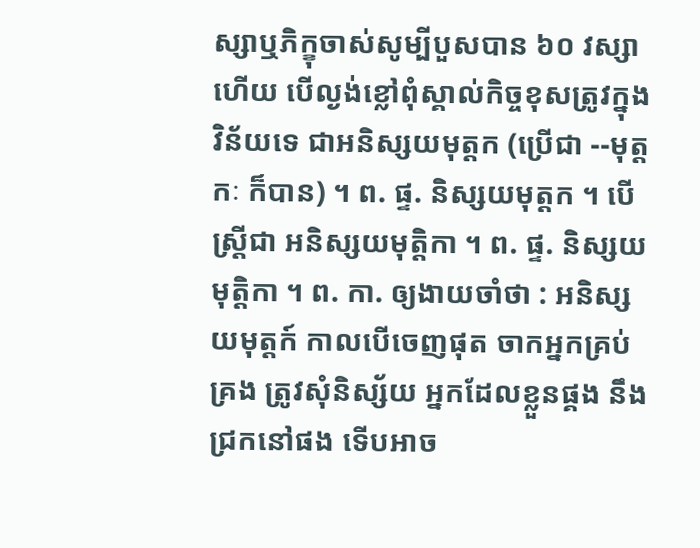ស្សាឬភិក្ខុចាស់សូម្បីបួសបាន ៦០ វស្សាហើយ បើល្ងង់ខ្លៅពុំស្គាល់កិច្ចខុសត្រូវក្នុងវិន័យទេ ជាអនិស្សយមុត្តក (ប្រើជា --មុត្តកៈ ក៏បាន) ។ ព. ផ្ទ. និស្សយមុត្តក ។ បើស្ត្រីជា អនិស្សយមុត្តិកា ។ ព. ផ្ទ. និស្សយមុត្តិកា ។ ព. កា. ឲ្យងាយចាំថា : អនិស្សយមុត្តក៍ កាលបើចេញផុត ចាកអ្នកគ្រប់គ្រង ត្រូវសុំនិស្ស័យ អ្នកដែលខ្លួនផ្គង នឹងជ្រកនៅផង ទើបអាច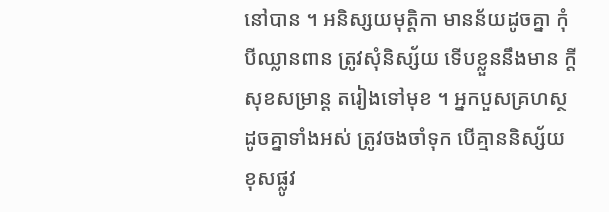នៅបាន ។ អនិស្សយមុត្តិកា មានន័យដូចគ្នា កុំបីឈ្លានពាន ត្រូវសុំនិស្ស័យ ទើបខ្លួននឹងមាន ក្តីសុខសម្រាន្ត តរៀងទៅមុខ ។ អ្នកបួសគ្រហស្ថ ដូចគ្នាទាំងអស់ ត្រូវចងចាំទុក បើគ្មាននិស្ស័យ ខុសផ្លូវ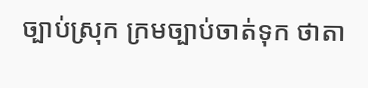ច្បាប់ស្រុក ក្រមច្បាប់ចាត់ទុក ថាតា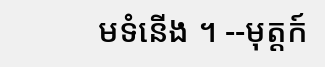មទំនើង ។ --មុត្តក៍